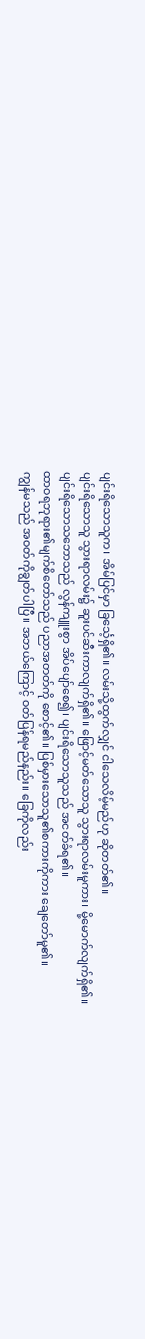ပျင်းရိသောသူက၊ အိမ်ပြင်မှာ ခြင်္သေ့ရှိ၏။ လမ်းသို့ထွက်လျှင် ငါသေလိမ့်မည်ဟု ဆိုတတ်၏။
ပျင်းရိသောသူ သွားရာလမ်း၌ ဆူးပင်ဆီးကာလျက်ရှိ၏။ ဖြောင့်မတ်သောသူ သွားရာလမ်းမူကား၊ မို့မောက်လျက်ရှိ၏။
ပျင်းရိသောသဘောသည် လွန်ကျူးစွာ အိပ်ပျော်စေ၍၊ ပျင်းရိသောသူသည် အငတ်ခံရ၏။
ထာဝရဘုရား၏မျက်စိတော်သည် ပညာအတတ်ကို စောင့်၏။ ပြစ်မှားသောသူ၏စကားကိုကား ချေတော်မူ၏။
ကျွန်မသည် အဝတ်ကိုချွတ်ပါပြီ။ အဘယ်ကြောင့် ဝတ်ပြန်ရမည်နည်း။ ခြေကိုလည်း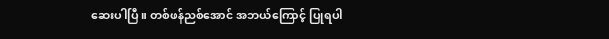ဆေးပါပြီ။ တစ်ဖန်ညစ်အောင် အဘယ်ကြောင့် ပြုရပါ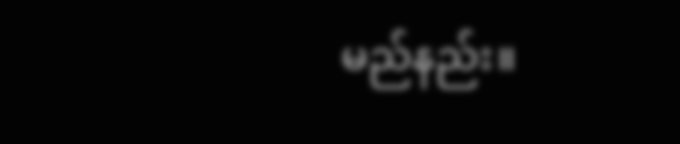မည်နည်း။